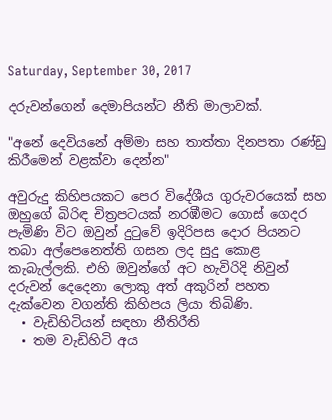Saturday, September 30, 2017

දරුවන්ගෙන් දෙමාපියන්ට නීති මාලාවක්.

"අනේ දෙවියනේ අම්මා සහ තාත්තා දිනපතා රණ්ඩු කිරීමෙන් වළක්වා දෙන්න"

අවුරුදු කිහිපයකට පෙර විදේශීය ගුරුවරයෙක් සහ ඔහුගේ බිරිඳ චිත්‍රපටයක් නරඹීමට ගොස් ගෙදර පැමිණි විට ඔවුන් දුටුවේ ඉදිරිපස දොර පියනට තබා අල්පෙනෙත්ති ගසන ලද සුදු කොළ කැබැල්ලකි. එහි ඔවුන්ගේ අට හැවිරිදි නිවුන් දරුවන් දෙදෙනා ලොකු අත් අකුරින් පහත දැක්වෙන වගන්ති කිහිපය ලියා තිබිණි.
  • වැඩිහිටියන් සඳහා නීතිරීති
  • තම වැඩිහිටි අය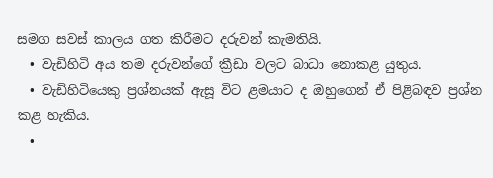සමග සවස් කාලය ගත කිරීමට දරුවන් කැමතියි.
  • වැඩිහිටි අය තම දරුවන්ගේ ක්‍රීඩා වලට බාධා නොකළ යුතුය.
  • වැඩිහිටියෙකු ප්‍රශ්නයක් ඇසූ විට ළමයාට ද ඔහුගෙන් ඒ පිළිබඳව ප්‍රශ්න කළ හැකිය.
  •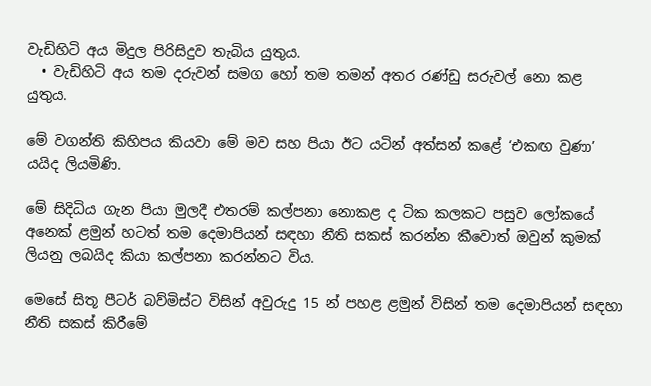වැඩිහිටි අය මිදුල පිරිසිදුව තැබිය යුතුය.
  • වැඩිහිටි අය තම දරුවන් සමග හෝ තම තමන් අතර රණ්ඩු සරුවල් නො කළ යුතුය.

මේ වගන්ති කිහිපය කියවා මේ මව සහ පියා ඊට යටින් අත්සන් කළේ ‘එකඟ වුණා’ යයිද ලියමිණි.

මේ සිදිධිය ගැන පියා මුලදී එතරම් කල්පනා නොකළ ද ටික කලකට පසුව ලෝකයේ අනෙක් ළමුන් හටත් තම දෙමාපියන් සඳහා නීති සකස් කරන්න කීවොත් ඔවුන් කුමක් ලියනු ලබයිද කියා කල්පනා කරන්නට විය.

මෙසේ සිතූ පීටර් බව්මිස්ට විසින් අවුරුදු 15 න් පහළ ළමුන් විසින් තම දෙමාපියන් සඳහා නීති සකස් කිරීමේ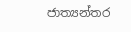ජාත්‍යන්තර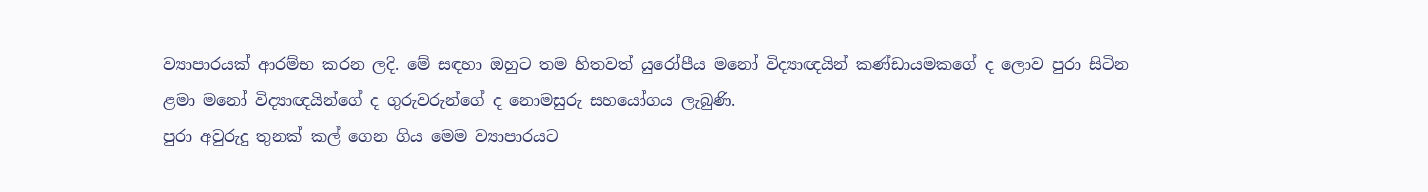ව්‍යාපාරයක් ආරම්භ කරන ලදි. මේ සඳහා ඔහුට තම හිතවත් යුරෝපීය මනෝ විද්‍යාඥයින් කණ්ඩායමකගේ ද ලොව පුරා සිටින ළමා මනෝ විද්‍යාඥයින්ගේ ද ගුරුවරුන්ගේ ද නොමසුරු සහයෝගය ලැබුණි.
පුරා අවුරුදු තුනක් කල් ගෙන ගිය මෙම ව්‍යාපාරයට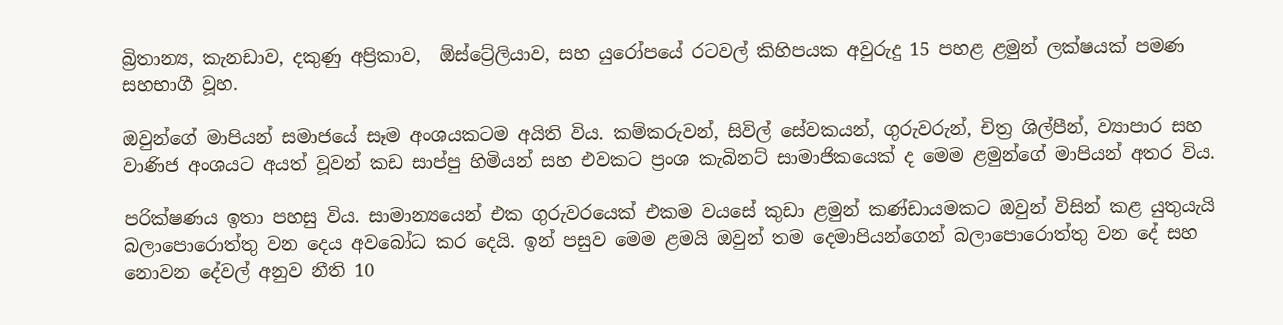බ්‍රිතාන්‍ය, කැනඩාව, දකුණු අප්‍රිකාව,  ඕස්ට්‍රේලියාව, සහ යුරෝපයේ රටවල් කිහිපයක අවුරුදු 15 පහළ ළමුන් ලක්ෂයක් පමණ සහභාගී වූහ.

ඔවුන්ගේ මාපියන් සමාජයේ සෑම අංශයකටම අයිති විය. කම්කරුවන්, සිවිල් සේවකයන්, ගුරුවරුන්, චිත්‍ර ශිල්පීන්, ව්‍යාපාර සහ වාණිජ අංශයට අයත් වූවන් කඩ සාප්පු හිමියන් සහ එවකට ප්‍රංශ කැබිනට් සාමාජිකයෙක් ද මෙම ළමුන්ගේ මාපියන් අතර විය.

පරික්ෂණය ඉතා පහසු විය. සාමාන්‍යයෙන් එක ගුරුවරයෙක් එකම වයසේ කුඩා ළමුන් කණ්ඩායමකට ඔවුන් විසින් කළ යුතුයැයි බලාපොරොත්තු වන දෙය අවබෝධ කර දෙයි. ඉන් පසුව මෙම ළමයි ඔවුන් තම දෙමාපියන්ගෙන් බලාපොරොත්තු වන දේ සහ නොවන දේවල් අනුව නීති 10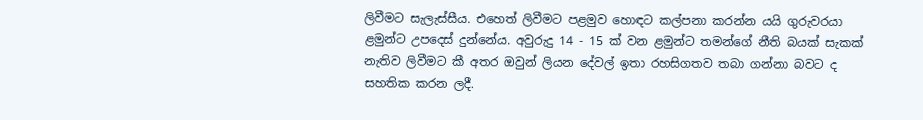ලිවීමට සැලැස්සීය. එහෙත් ලිවීමට පළමුව හොඳට කල්පනා කරන්න යයි ගුරුවරයා ළමුන්ට උපදෙස් දුන්නේය. අවුරුදු 14 - 15 ක් වන ළමුන්ට තමන්ගේ නීති බයක් සැකක් නැතිව ලිවීමට කී අතර ඔවුන් ලියන දේවල් ඉතා රහසිගතව තබා ගන්නා බවට ද සහතික කරන ලදී.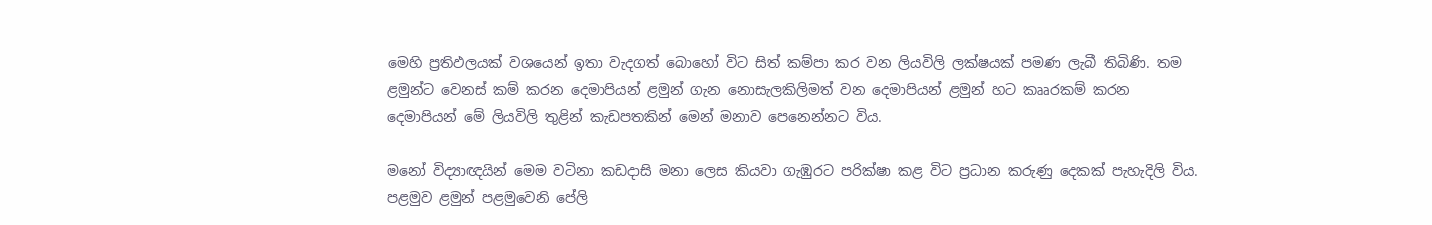මෙහි ප්‍රතිඵලයක් වශයෙන් ඉතා වැදගත් බොහෝ විට සිත් කම්පා කර වන ලියවිලි ලක්ෂයක් පමණ ලැබී තිබිණි. තම ළමුන්ට වෙනස් කම් කරන දෙමාපියන් ළමුන් ගැන නොසැලකිලිමත් වන දෙමාපියන් ළමුන් හට කෲරකම් කරන දෙමාපියන් මේ ලියවිලි තුළින් කැඩපතකින් මෙන් මනාව පෙනෙන්නට විය.

මනෝ විද්‍යාඥයින් මෙම වටිනා කඩදාසි මනා ලෙස කියවා ගැඹුරට පරික්ෂා කළ විට ප්‍රධාන කරුණු දෙකක් පැහැදිලි විය. පළමුව ළමුන් පළමුවෙනි පේලි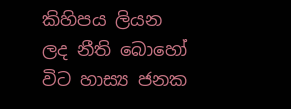කිහිපය ලියන ලද නීති බොහෝ විට හාස්‍ය ජනක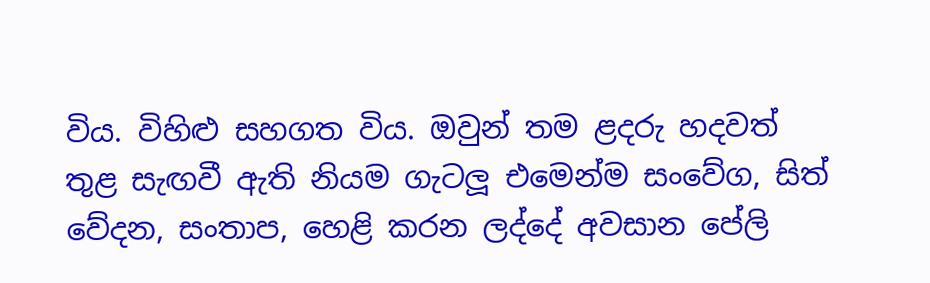විය. විහිළු සහගත විය. ඔවුන් තම ළදරු හදවත් තුළ සැඟවී ඇති නියම ගැටලූ එමෙන්ම සංවේග, සිත් වේදන, සංතාප, හෙළි කරන ලද්දේ අවසාන පේලි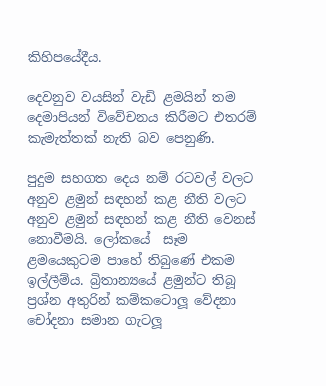කිහිපයේදීය.

දෙවනුව වයසින් වැඩි ළමයින් තම දෙමාපියන් විවේචනය කිරීමට එතරම් කැමැත්තක් නැති බව පෙනුණි.

පුදුම සහගත දෙය නම් රටවල් වලට අනුව ළමුන් සඳහන් කළ නීති වලට අනුව ළමුන් සඳහන් කළ නීති වෙනස් නොවීමයි. ලෝකයේ  සෑම ළමයෙකුටම පාහේ තිබුණේ එකම ඉල්ලීම්ය. බ්‍රිතාන්‍යයේ ළමුන්ට තිබූ ප්‍රශ්න අතුරින් කම්කටොලූ වේදනා චෝදනා සමාන ගැටලූ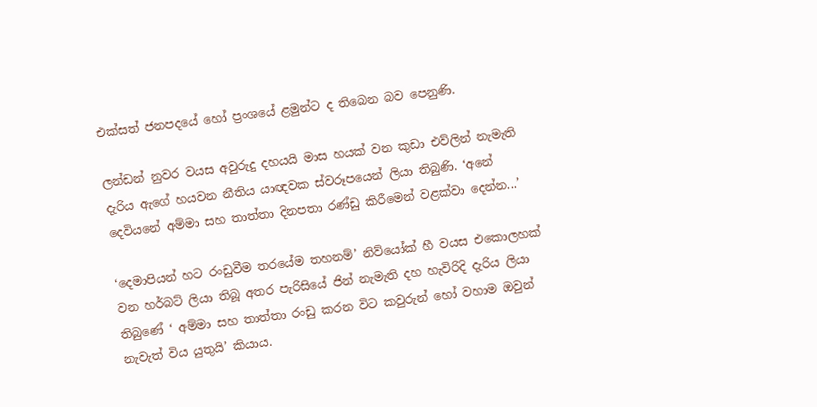එක්සත් ජනපදයේ හෝ ප්‍රංශයේ ළමුන්ට ද තිබෙන බව පෙනුණි.

ලන්ඩන් නුවර වයස අවුරුදු දහයයි මාස හයක් වන කුඩා එව්ලින් නැමැති දැරිය ඇගේ හයවන නීතිය යාඥවක ස්වරූපයෙන් ලියා තිබුණි. ‘අනේ දෙවියනේ අම්මා සහ තාත්තා දිනපතා රණ්ඩු කිරීමෙන් වළක්වා දෙන්න...’

‘දෙමාපියන් හට රංඩුවීම තරයේම තහනම්’ නිව්යෝක් හී වයස එකොලහක් වන හර්බට් ලියා තිබූ අතර පැරිසියේ ජින් නැමැති දහ හැවිරිදි දැරිය ලියා තිබුණේ ‘ අම්මා සහ තාත්තා රංඩු කරන විට කවුරුන් හෝ වහාම ඔවුන් නැවැත් විය යුතුයි’ කියාය.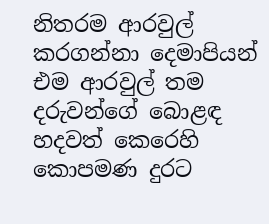නිතරම ආරවුල් කරගන්නා දෙමාපියන් එම ආරවුල් තම දරුවන්ගේ බොළඳ හදවත් කෙරෙහි කොපමණ දුරට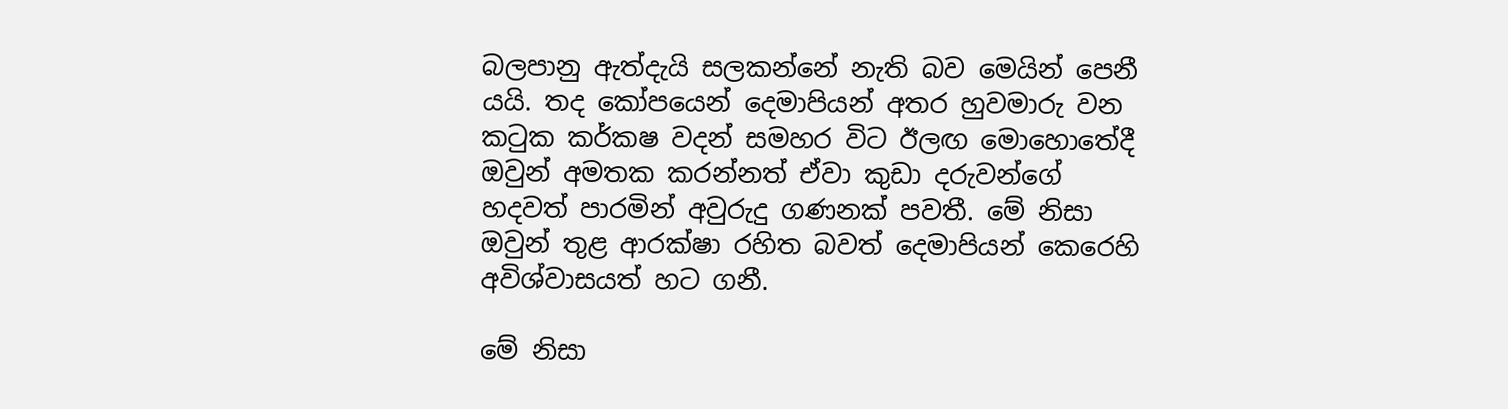බලපානු ඇත්දැයි සලකන්නේ නැති බව මෙයින් පෙනී යයි. තද කෝපයෙන් දෙමාපියන් අතර හුවමාරු වන කටුක කර්කෂ වදන් සමහර විට ඊලඟ මොහොතේදී ඔවුන් අමතක කරන්නත් ඒවා කුඩා දරුවන්ගේ හදවත් පාරමින් අවුරුදු ගණනක් පවතී. මේ නිසා ඔවුන් තුළ ආරක්ෂා රහිත බවත් දෙමාපියන් කෙරෙහි අවිශ්වාසයත් හට ගනී.

මේ නිසා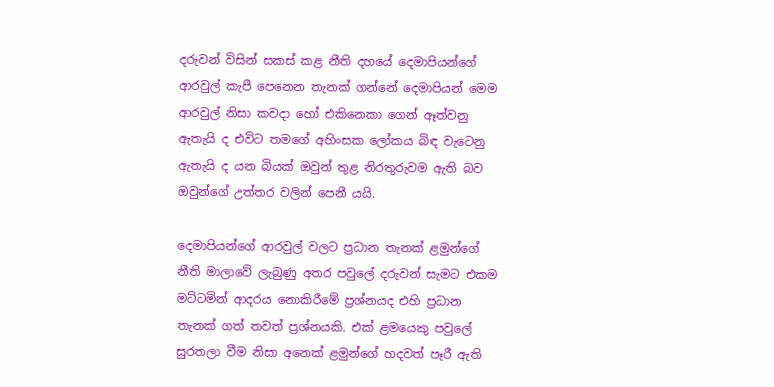දරුවන් විසින් සකස් කළ නීති දහයේ දෙමාපියන්ගේ ආරවුල් කැපී පෙනෙන තැනක් ගන්නේ දෙමාපියන් මෙම ආරවුල් නිසා කවදා හෝ එකිනෙකා ගෙන් ඈත්වනු ඇතැයි ද එවිට තමගේ අහිංසක ලෝකය බිඳ වැටෙනු ඇතැයි ද යන බියක් ඔවුන් තුළ නිරතුරුවම ඇති බව ඔවුන්ගේ උත්තර වලින් පෙනී යයි.

දෙමාපියන්ගේ ආරවුල් වලට ප්‍රධාන තැනක් ළමුන්ගේ නීති මාලාවේ ලැබුණු අතර පවුලේ දරුවන් සැමට එකම මට්ටමින් ආදරය නොකිරීමේ ප්‍රශ්නයද එහි ප්‍රධාන තැනක් ගත් තවත් ප්‍රශ්නයකි. එක් ළමයෙකු පවුලේ සුරතලා වීම නිසා අනෙක් ළමුන්ගේ හදවත් පෑරී ඇති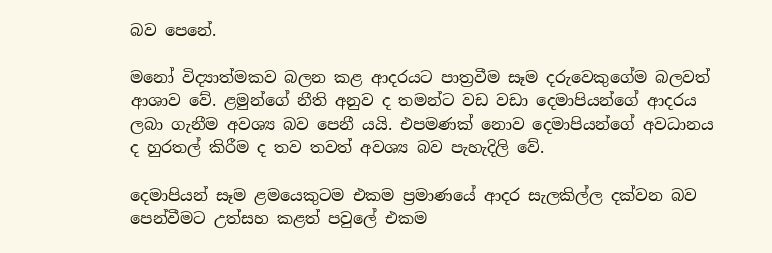බව පෙනේ.

මනෝ විද්‍යාත්මකව බලන කළ ආදරයට පාත්‍රවීම සෑම දරුවෙකුගේම බලවත් ආශාව වේ. ළමුන්ගේ නීති අනුව ද තමන්ට වඩ වඩා දෙමාපියන්ගේ ආදරය ලබා ගැනීම අවශ්‍ය බව පෙනී යයි. එපමණක් නොව දෙමාපියන්ගේ අවධානය ද හුරතල් කිරීම ද තව තවත් අවශ්‍ය බව පැහැදිලි වේ.

දෙමාපියන් සෑම ළමයෙකුටම එකම ප්‍රමාණයේ ආදර සැලකිල්ල දක්වන බව පෙන්වීමට උත්සහ කළත් පවුලේ එකම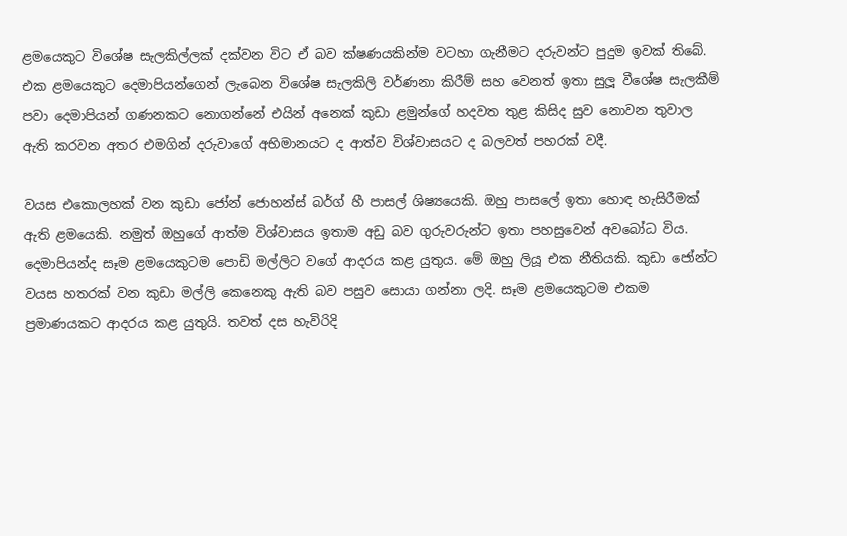ළමයෙකුට විශේෂ සැලකිල්ලක් දක්වන විට ඒ බව ක්ෂණයකින්ම වටහා ගැනීමට දරුවන්ට පුදුම ඉවක් තිබේ. එක ළමයෙකුට දෙමාපියන්ගෙන් ලැබෙන විශේෂ සැලකිලි වර්ණනා කිරීම් සහ වෙනත් ඉතා සුලූ වීශේෂ සැලකීම් පවා දෙමාපියන් ගණනකට නොගන්නේ එයින් අනෙක් කුඩා ළමුන්ගේ හදවත තුළ කිසිද සුව නොවන තුවාල ඇති කරවන අතර එමගින් දරුවාගේ අභිමානයට ද ආත්ව විශ්වාසයට ද බලවත් පහරක් වදී.

වයස එකොලහක් වන කුඩා ජෝන් ජොහන්ස් බර්ග් හී පාසල් ශිෂ්‍යයෙකි. ඔහු පාසලේ ඉතා හොඳ හැසිරීමක් ඇති ළමයෙකි. නමුත් ඔහුගේ ආත්ම විශ්වාසය ඉතාම අඩු බව ගුරුවරුන්ට ඉතා පහසුවෙන් අවබෝධ විය. දෙමාපියන්ද සෑම ළමයෙකුටම පොඩි මල්ලිට වගේ ආදරය කළ යුතුය. මේ ඔහු ලියූ එක නීතියකි. කුඩා ජෝන්ට වයස හතරක් වන කුඩා මල්ලි කෙනෙකු ඇති බව පසුව සොයා ගන්නා ලදි. සෑම ළමයෙකුටම එකම ප්‍රමාණයකට ආදරය කළ යුතුයි. තවත් දස හැවිරිදි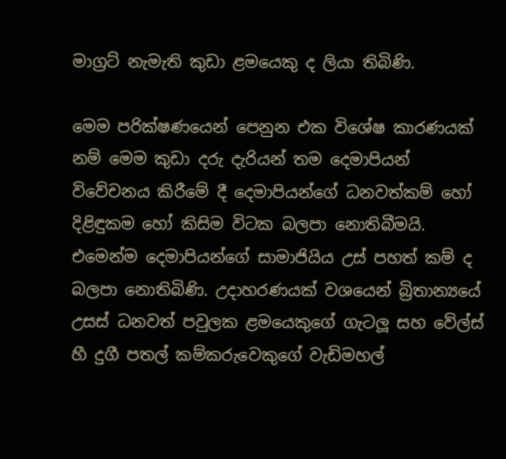මාග්‍රට් නැමැති කුඩා ළමයෙකු ද ලියා තිබිණි.

මෙම පරික්ෂණයෙන් පෙනුන එක විශේෂ කාරණයක් නම් මෙම කුඩා දරු දැරියන් තම දෙමාපියන් විවේචනය කිරීමේ දී දෙමාපියන්ගේ ධනවත්කම් හෝ දිළිඳුකම හෝ කිසිම විටක බලපා නොතිබීමයි. එමෙන්ම දෙමාපියන්ගේ සාමාජියිය උස් පහත් කම් ද බලපා නොතිබිණි. උදාහරණයක් වශයෙන් බ්‍රිතාන්‍යයේ උසස් ධනවත් පවුලක ළමයෙකුගේ ගැටලූ සහ වේල්ස් හී දුගී පතල් කම්කරුවෙකුගේ වැඩිමහල්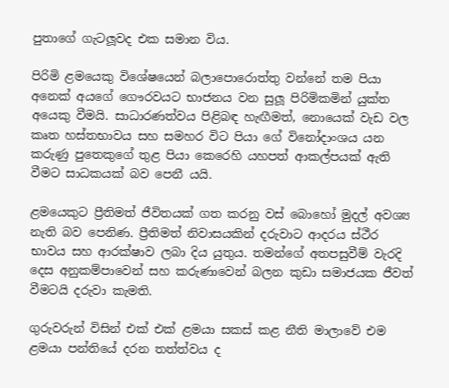පුතාගේ ගැටලූවද එක සමාන විය.

පිරිමි ළමයෙකු විශේෂයෙන් බලාපොරොත්තු වන්නේ තම පියා අනෙක් අයගේ ගෞරවයට භාජනය වන සුලූ පිරිමිකමින් යුක්ත අයෙකු වීමයි. සාධාරණත්වය පිළිබඳ හැඟීමත්, නොයෙක් වැඩ වල කෘත හස්තභාවය සහ සමහර විට පියා ගේ විනෝදාංශය යන කරුණු පුතෙකුගේ තුළ පියා කෙරෙහි යහපත් ආකල්පයක් ඇති වීමට සාධකයක් බව පෙනී යයි.

ළමයෙකුට ප්‍රීතිමත් ජීවිතයක් ගත කරනු වස් බොහෝ මුදල් අවශ්‍ය නැති බව පෙනිණ. ප්‍රීතිමත් නිවාසයකින් දරුවාට ආදරය ස්ථීර භාවය සහ ආරක්ෂාව ලබා දිය යුතුය. තමන්ගේ අතපසුවීම් වැරදි දෙස අනුකම්පාවෙන් සහ කරුණාවෙන් බලන කුඩා සමාජයක ජීවත් වීමටයි දරුවා කැමති.

ගුරුවරුන් විසින් එක් එක් ළමයා සකස් කළ නීති මාලාවේ එම ළමයා පන්තියේ දරන තත්ත්වය ද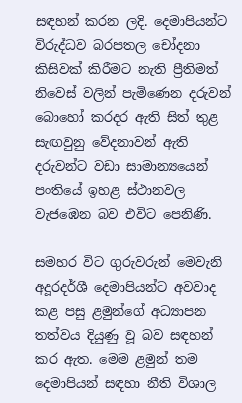සඳහන් කරන ලදි. දෙමාපියන්ට විරුද්ධව බරපතල චෝදනා කිසිවක් කිරීමට නැති ප්‍රීතිමත් නිවෙස් වලින් පැමිණෙන දරුවන් බොහෝ කරදර ඇති සිත් තුළ සැඟවුනු වේදනාවන් ඇති දරුවන්ට වඩා සාමාන්‍යයෙන් පංතියේ ඉහළ ස්ථානවල වැජඹෙන බව එවිට පෙනිණි.

සමහර විට ගුරුවරුන් මෙවැනි අදූරදර්ශී දෙමාපියන්ට අවවාද කළ පසු ළමුන්ගේ අධ්‍යාපන තත්වය දියුණු වූ බව සඳහන් කර ඇත. මෙම ළමුන් තම දෙමාපියන් සඳහා නීති විශාල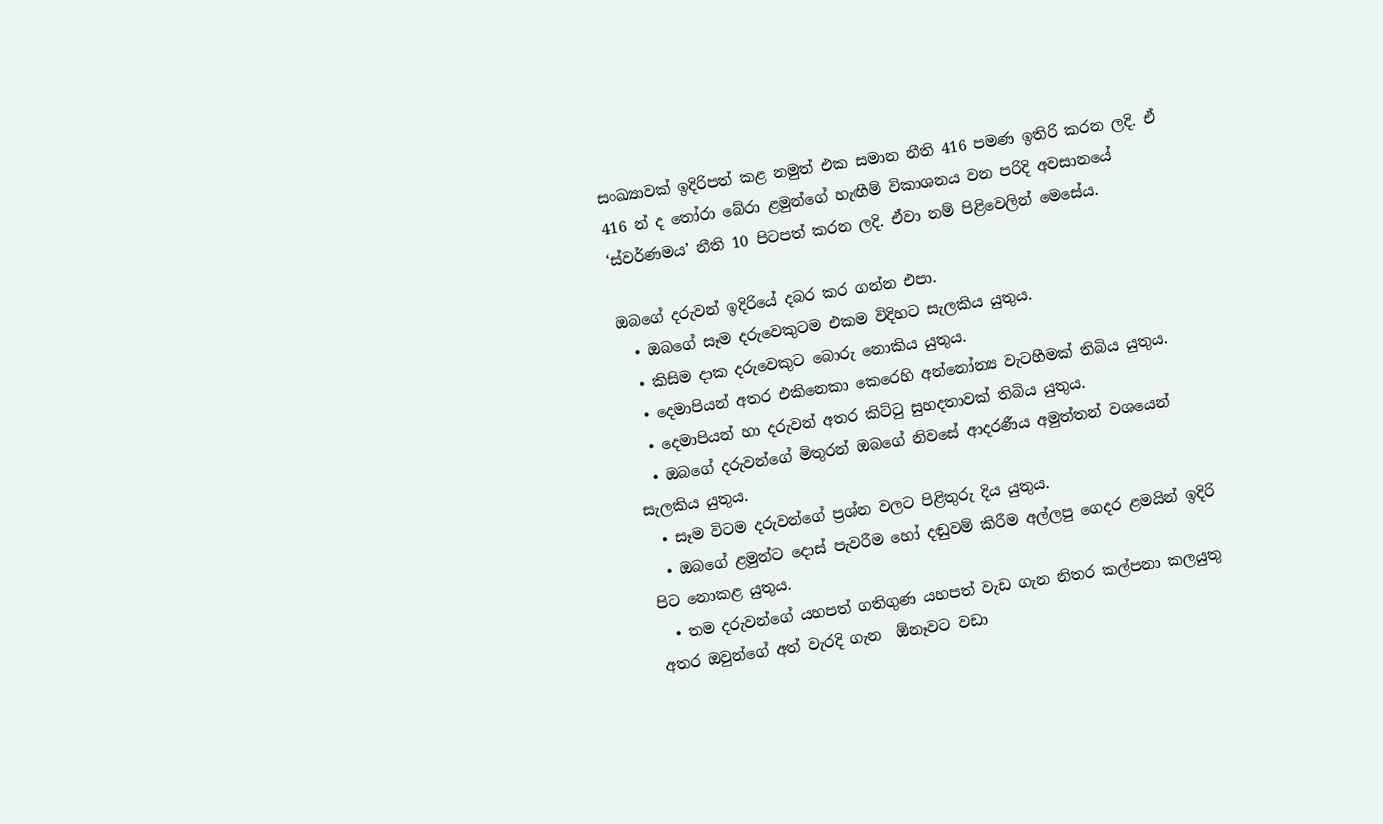සංඛ්‍යාවක් ඉදිරිපත් කළ නමුත් එක සමාන නීති 416 පමණ ඉතිරි කරන ලදි. ඒ 416 න් ද තෝරා බේරා ළමුන්ගේ හැඟීම් විකාශනය වන පරිදි අවසානයේ ‘ස්වර්ණමය’ නීති 10 පිටපත් කරන ලදි. ඒවා නම් පිළිවෙලින් මෙසේය.

ඔබගේ දරුවන් ඉදිරියේ දබර කර ගන්න එපා.
  • ඔබගේ සෑම දරුවෙකුටම එකම විදිහට සැලකිය යුතුය.
  • කිසිම දාක දරුවෙකුට බොරු නොකිය යුතුය.
  • දෙමාපියන් අතර එකිනෙකා කෙරෙහි අන්නෝන්‍ය වැටහීමක් තිබිය යුතුය.
  • දෙමාපියන් හා දරුවන් අතර කිට්ටු සුහදතාවක් තිබිය යුතුය.
  • ඔබගේ දරුවන්ගේ මිතුරන් ඔබගේ නිවසේ ආදරණීය අමුත්තන් වශයෙන් සැලකිය යුතුය.
  • සෑම විටම දරුවන්ගේ ප්‍රශ්න වලට පිළිතුරු දිය යුතුය.
  • ඔබගේ ළමුන්ට දොස් පැවරීම හෝ දඬුවම් කිරීම අල්ලපු ගෙදර ළමයින් ඉදිරි පිට නොකළ යුතුය.
  • තම දරුවන්ගේ යහපත් ගතිගුණ යහපත් වැඩ ගැන නිතර කල්පනා කලයුතු අතර ඔවුන්ගේ අත් වැරදි ගැන  ඕනෑවට වඩා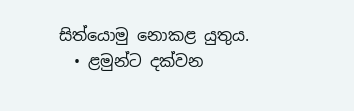සිත්යොමු නොකළ යුතුය.
  • ළමුන්ට දක්වන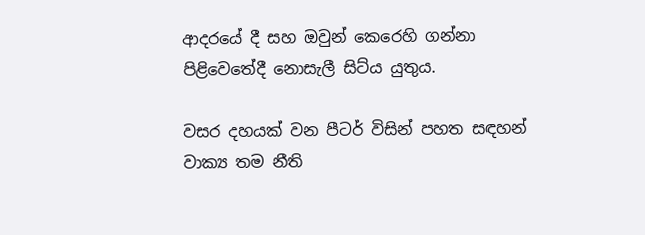ආදරයේ දී සහ ඔවුන් කෙරෙහි ගන්නා පිළිවෙතේදී නොසැලී සිට්ය යුතුය.

වසර දහයක් වන පීටර් විසින් පහත සඳහන් වාක්‍ය තම නීති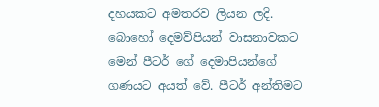දහයකට අමතරව ලියන ලදි. බොහෝ දෙමව්පියන් වාසනාවකට මෙන් පීටර් ගේ දෙමාපියන්ගේ ගණයට අයත් වේ. පීටර් අන්තිමට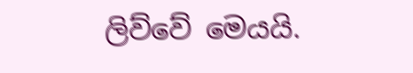ලිව්වේ මෙයයි.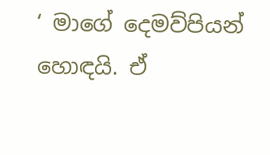‘ මාගේ දෙමව්පියන් හොඳයි. ඒ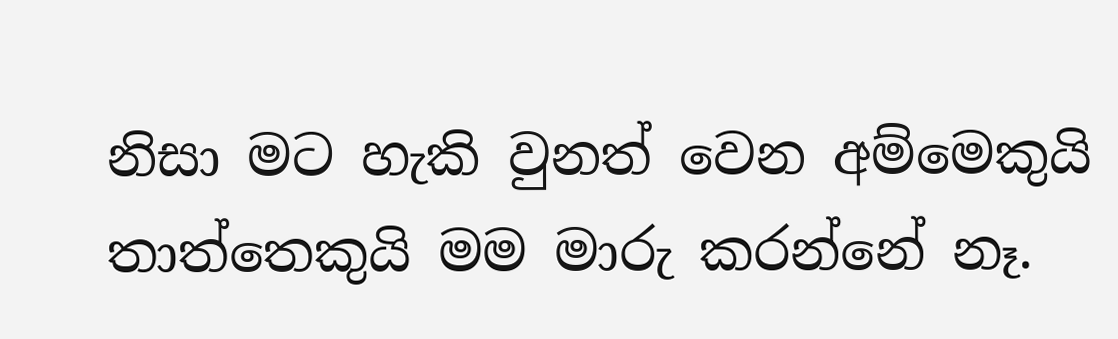නිසා මට හැකි වුනත් වෙන අම්මෙකුයි තාත්තෙකුයි මම මාරු කරන්නේ නෑ.